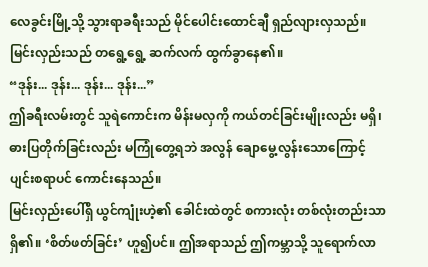လေခွင်းမြို့သို့ သွားရာခရီးသည် မိုင်ပေါင်းထောင်ချီ ရှည်လျားလှသည်။ မြင်းလှည်းသည် တရွေ့ရွေ့ ဆက်လက် ထွက်ခွာနေ၏။
“ဒုန်း... ဒုန်း... ဒုန်း... ဒုန်း...”
ဤခရီးလမ်းတွင် သူရဲကောင်းက မိန်းမလှကို ကယ်တင်ခြင်းမျိုးလည်း မရှိ၊ ဓားပြတိုက်ခြင်းလည်း မကြုံတွေ့ရဘဲ အလွန် ချောမွေ့လွန်းသောကြောင့် ပျင်းစရာပင် ကောင်းနေသည်။
မြင်းလှည်းပေါ်ရှိ ယွင်ကျုံးဟဲ့၏ ခေါင်းထဲတွင် စကားလုံး တစ်လုံးတည်းသာ ရှိ၏။ ‘စိတ်ဖတ်ခြင်း’ ဟူ၍ပင်။ ဤအရာသည် ဤကမ္ဘာသို့ သူရောက်လာ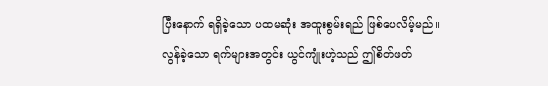ပြီးနောက် ရရှိခဲ့သော ပထမဆုံး အထူးစွမ်းရည် ဖြစ်ပေလိမ့်မည်။
လွန်ခဲ့သော ရက်များအတွင်း ယွင်ကျုံးဟဲ့သည် ဤစိတ်ဖတ်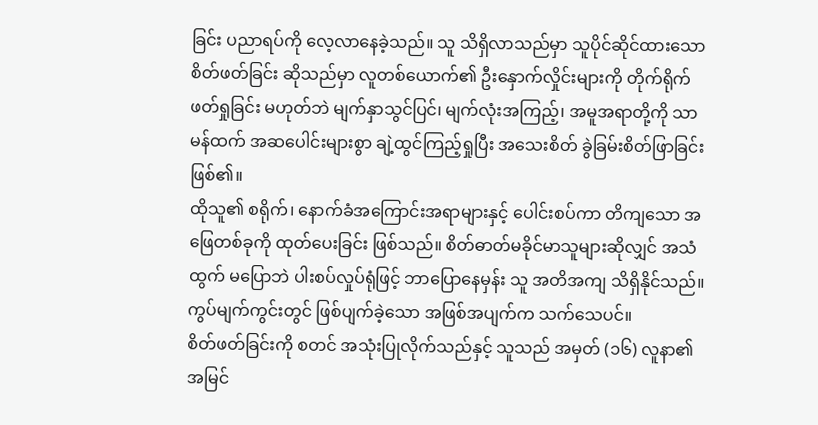ခြင်း ပညာရပ်ကို လေ့လာနေခဲ့သည်။ သူ သိရှိလာသည်မှာ သူပိုင်ဆိုင်ထားသော စိတ်ဖတ်ခြင်း ဆိုသည်မှာ လူတစ်ယောက်၏ ဦးနှောက်လှိုင်းများကို တိုက်ရိုက် ဖတ်ရှုခြင်း မဟုတ်ဘဲ မျက်နှာသွင်ပြင်၊ မျက်လုံးအကြည့်၊ အမူအရာတို့ကို သာမန်ထက် အဆပေါင်းများစွာ ချဲ့ထွင်ကြည့်ရှုပြီး အသေးစိတ် ခွဲခြမ်းစိတ်ဖြာခြင်း ဖြစ်၏။
ထိုသူ၏ စရိုက်၊ နောက်ခံအကြောင်းအရာများနှင့် ပေါင်းစပ်ကာ တိကျသော အဖြေတစ်ခုကို ထုတ်ပေးခြင်း ဖြစ်သည်။ စိတ်ဓာတ်မခိုင်မာသူများဆိုလျှင် အသံထွက် မပြောဘဲ ပါးစပ်လှုပ်ရုံဖြင့် ဘာပြောနေမှန်း သူ အတိအကျ သိရှိနိုင်သည်။ ကွပ်မျက်ကွင်းတွင် ဖြစ်ပျက်ခဲ့သော အဖြစ်အပျက်က သက်သေပင်။
စိတ်ဖတ်ခြင်းကို စတင် အသုံးပြုလိုက်သည်နှင့် သူသည် အမှတ် (၁၆) လူနာ၏ အမြင်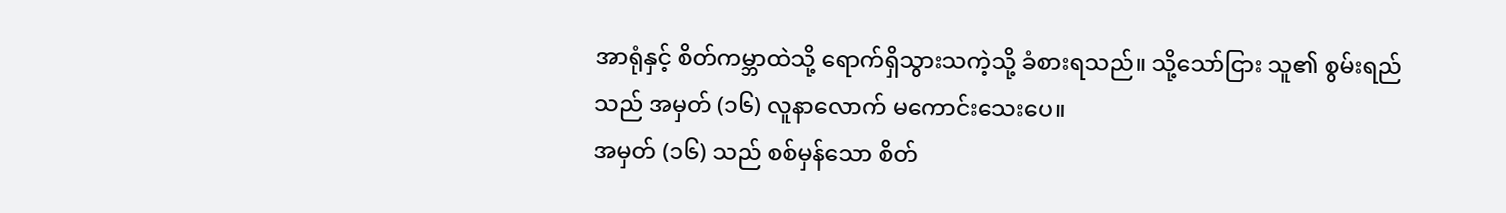အာရုံနှင့် စိတ်ကမ္ဘာထဲသို့ ရောက်ရှိသွားသကဲ့သို့ ခံစားရသည်။ သို့သော်ငြား သူ၏ စွမ်းရည်သည် အမှတ် (၁၆) လူနာလောက် မကောင်းသေးပေ။
အမှတ် (၁၆) သည် စစ်မှန်သော စိတ်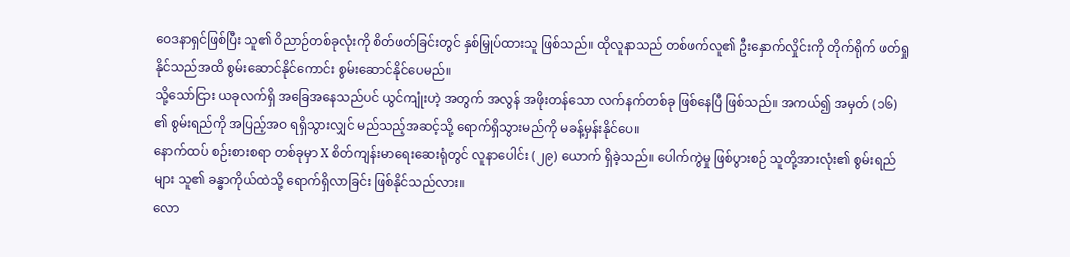ဝေဒနာရှင်ဖြစ်ပြီး သူ၏ ဝိညာဉ်တစ်ခုလုံးကို စိတ်ဖတ်ခြင်းတွင် နှစ်မြှုပ်ထားသူ ဖြစ်သည်။ ထိုလူနာသည် တစ်ဖက်လူ၏ ဦးနှောက်လှိုင်းကို တိုက်ရိုက် ဖတ်ရှုနိုင်သည်အထိ စွမ်းဆောင်နိုင်ကောင်း စွမ်းဆောင်နိုင်ပေမည်။
သို့သော်ငြား ယခုလက်ရှိ အခြေအနေသည်ပင် ယွင်ကျုံးဟဲ့ အတွက် အလွန် အဖိုးတန်သော လက်နက်တစ်ခု ဖြစ်နေပြီ ဖြစ်သည်။ အကယ်၍ အမှတ် (၁၆) ၏ စွမ်းရည်ကို အပြည့်အဝ ရရှိသွားလျှင် မည်သည့်အဆင့်သို့ ရောက်ရှိသွားမည်ကို မခန့်မှန်းနိုင်ပေ။
နောက်ထပ် စဉ်းစားစရာ တစ်ခုမှာ X စိတ်ကျန်းမာရေးဆေးရုံတွင် လူနာပေါင်း (၂၉) ယောက် ရှိခဲ့သည်။ ပေါက်ကွဲမှု ဖြစ်ပွားစဉ် သူတို့အားလုံး၏ စွမ်းရည်များ သူ၏ ခန္ဓာကိုယ်ထဲသို့ ရောက်ရှိလာခြင်း ဖြစ်နိုင်သည်လား။
လော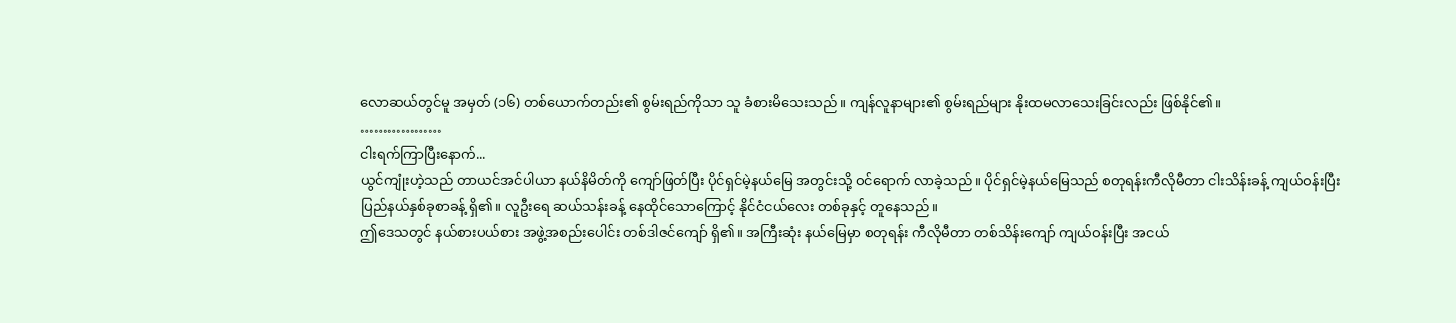လောဆယ်တွင်မူ အမှတ် (၁၆) တစ်ယောက်တည်း၏ စွမ်းရည်ကိုသာ သူ ခံစားမိသေးသည်။ ကျန်လူနာများ၏ စွမ်းရည်များ နိုးထမလာသေးခြင်းလည်း ဖြစ်နိုင်၏။
………………
ငါးရက်ကြာပြီးနောက်...
ယွင်ကျုံးဟဲ့သည် တာယင်အင်ပါယာ နယ်နိမိတ်ကို ကျော်ဖြတ်ပြီး ပိုင်ရှင်မဲ့နယ်မြေ အတွင်းသို့ ဝင်ရောက် လာခဲ့သည်။ ပိုင်ရှင်မဲ့နယ်မြေသည် စတုရန်းကီလိုမီတာ ငါးသိန်းခန့် ကျယ်ဝန်းပြီး ပြည်နယ်နှစ်ခုစာခန့် ရှိ၏။ လူဦးရေ ဆယ်သန်းခန့် နေထိုင်သောကြောင့် နိုင်ငံငယ်လေး တစ်ခုနှင့် တူနေသည်။
ဤဒေသတွင် နယ်စားပယ်စား အဖွဲ့အစည်းပေါင်း တစ်ဒါဇင်ကျော် ရှိ၏။ အကြီးဆုံး နယ်မြေမှာ စတုရန်း ကီလိုမီတာ တစ်သိန်းကျော် ကျယ်ဝန်းပြီး အငယ်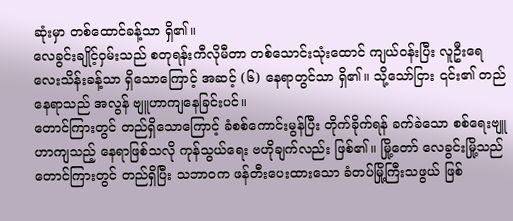ဆုံးမှာ တစ်ထောင်ခန့်သာ ရှိ၏။
လေခွင်းချိုင့်ဝှမ်းသည် စတုရန်းကီလိုမီတာ တစ်သောင်းသုံးထောင် ကျယ်ဝန်းပြီး လူဦးရေ လေးသိန်းခန့်သာ ရှိသောကြောင့် အဆင့် (၆) နေရာတွင်သာ ရှိ၏။ သို့သော်ငြား ၎င်း၏ တည်နေရာသည် အလွန် ဗျူဟာကျနေခြင်းပင်။
တောင်ကြားတွင် တည်ရှိသောကြောင့် ခံစစ်ကောင်းမွန်ပြီး တိုက်ခိုက်ရန် ခက်ခဲသော စစ်ရေးဗျူဟာကျသည့် နေရာဖြစ်သလို ကုန်သွယ်ရေး ဗဟိုချက်လည်း ဖြစ်၏။ မြို့တော် လေခွင်းမြို့သည် တောင်ကြားတွင် တည်ရှိပြီး သဘာဝက ဖန်တီးပေးထားသော ခံတပ်မြို့ကြီးသဖွယ် ဖြစ်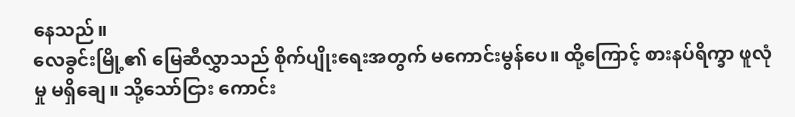နေသည်။
လေခွင်းမြို့၏ မြေဆီလွှာသည် စိုက်ပျိုးရေးအတွက် မကောင်းမွန်ပေ။ ထို့ကြောင့် စားနပ်ရိက္ခာ ဖူလုံမှု မရှိချေ။ သို့သော်ငြား ကောင်း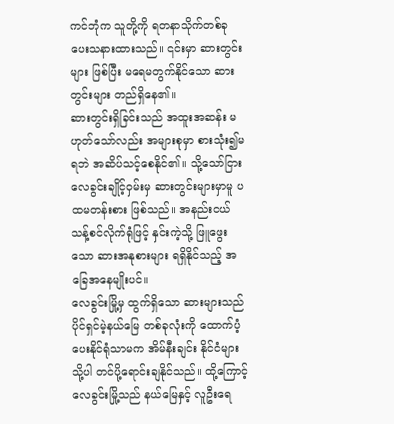ကင်ဘုံက သူတို့ကို ရတနာသိုက်တစ်ခု ပေးသနားထားသည်။ ၎င်းမှာ ဆားတွင်းများ ဖြစ်ပြီး မရေမတွက်နိုင်သော ဆားတွင်းများ တည်ရှိနေ၏။
ဆားတွင်းရှိခြင်းသည် အထူးအဆန်း မဟုတ်သော်လည်း အများစုမှာ စားသုံး၍မရဘဲ အဆိပ်သင့်စေနိုင်၏။ သို့သော်ငြား လေခွင်းချိုင့်ဝှမ်းမှ ဆားတွင်းများမှာမူ ပထမတန်းစား ဖြစ်သည်။ အနည်းငယ် သန့်စင်လိုက်ရုံဖြင့် နှင်းကဲ့သို့ ဖြူဖွေးသော ဆားအနုစားများ ရရှိနိုင်သည့် အခြေအနေမျိုးပင်။
လေခွင်းမြို့မှ ထွက်ရှိသော ဆားများသည် ပိုင်ရှင်မဲ့နယ်မြေ တစ်ခုလုံးကို ထောက်ပံ့ပေးနိုင်ရုံသာမက အိမ်နီးချင်း နိုင်ငံများသို့ပါ တင်ပို့ရောင်းချနိုင်သည်။ ထို့ကြောင့် လေခွင်းမြို့သည် နယ်မြေနှင့် လူဦးရေ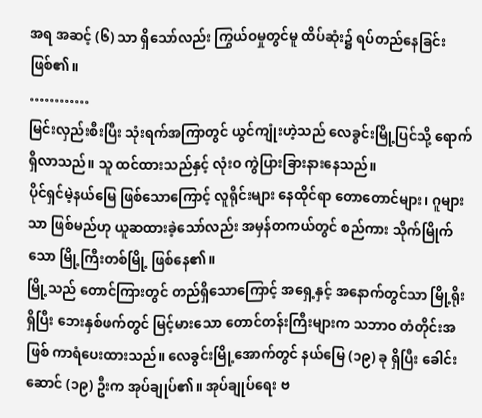အရ အဆင့် (၆) သာ ရှိသော်လည်း ကြွယ်ဝမှုတွင်မူ ထိပ်ဆုံး၌ ရပ်တည်နေခြင်းဖြစ်၏။
…………
မြင်းလှည်းစီးပြီး သုံးရက်အကြာတွင် ယွင်ကျုံးဟဲ့သည် လေခွင်းမြို့ပြင်သို့ ရောက်ရှိလာသည်။ သူ ထင်ထားသည်နှင့် လုံးဝ ကွဲပြားခြားနားနေသည်။
ပိုင်ရှင်မဲ့နယ်မြေ ဖြစ်သောကြောင့် လူရိုင်းများ နေထိုင်ရာ တောတောင်များ၊ ဂူများသာ ဖြစ်မည်ဟု ယူဆထားခဲ့သော်လည်း အမှန်တကယ်တွင် စည်ကား သိုက်မြိုက်သော မြို့ကြီးတစ်မြို့ ဖြစ်နေ၏။
မြို့သည် တောင်ကြားတွင် တည်ရှိသောကြောင့် အရှေ့နှင့် အနောက်တွင်သာ မြို့ရိုးရှိပြီး ဘေးနှစ်ဖက်တွင် မြင့်မားသော တောင်တန်းကြီးများက သဘာဝ တံတိုင်းအဖြစ် ကာရံပေးထားသည်။ လေခွင်းမြို့အောက်တွင် နယ်မြေ (၁၉) ခု ရှိပြီး ခေါင်းဆောင် (၁၉) ဦးက အုပ်ချုပ်၏။ အုပ်ချုပ်ရေး ဗ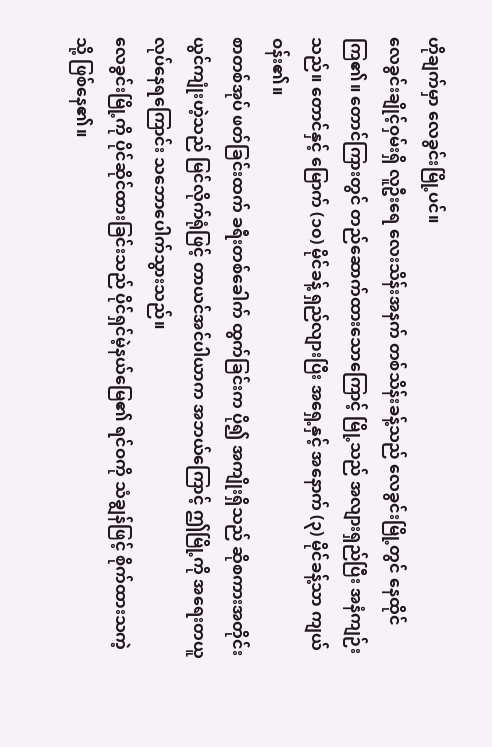ဟိုချက်မှာ လေခွင်းမြို့ပင်။
လေခွင်းချိုင့်ဝှမ်းရှိ လူဦးရေ လေးသိန်းအနက် တစ်သိန်းခန့်သည် လေခွင်းမြို့တွင် နေထိုင်ကြ၏။ တောင်ကြားတွင် တည်ဆောက်ထားသောကြောင့် မြို့သည် အလျားရှည်ပြီး အနံကျဉ်းသည်။ တောင်နှင့် မြောက် (၁၀) မိုင်ခန့် ရှည်လျားပြီး အရှေ့နှင့် အနောက် (၃) မိုင်ခန့်သာ ကျယ်ဝန်း၏။
စာတစ်အုပ် ဖတ်ခြင်းထက် ခရီးတစ်ခေါက် ထွက်ခြင်းက ပို၍ အကျိုးရှိသည် ဆိုစကားအတိုင်း ယွင်ကျုံးဟဲ့သည် မြင်လိုက်ရုံဖြင့် တာယင်အင်ပါယာက အဘယ်ကြောင့် ဤမြို့ကို အရေးတယူ လုပ်နေရကြောင်း သဘောပေါက်သွားသည်။
လေခွင်းမြို့ကို ပိုင်ဆိုင်ထားခြင်းသည် ပိုင်ရှင်မဲ့နယ်မြေ၏ ရင်ဝကို သံချွန်ဖြင့် စိုက်ထားသကဲ့သို့ ဖြစ်နေ၏။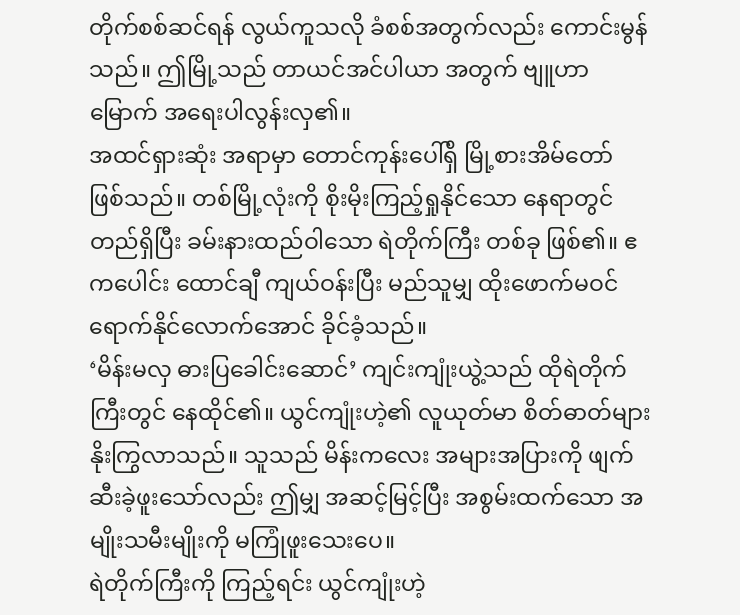တိုက်စစ်ဆင်ရန် လွယ်ကူသလို ခံစစ်အတွက်လည်း ကောင်းမွန်သည်။ ဤမြို့သည် တာယင်အင်ပါယာ အတွက် ဗျူဟာမြောက် အရေးပါလွန်းလှ၏။
အထင်ရှားဆုံး အရာမှာ တောင်ကုန်းပေါ်ရှိ မြို့စားအိမ်တော် ဖြစ်သည်။ တစ်မြို့လုံးကို စိုးမိုးကြည့်ရှုနိုင်သော နေရာတွင် တည်ရှိပြီး ခမ်းနားထည်ဝါသော ရဲတိုက်ကြီး တစ်ခု ဖြစ်၏။ ဧကပေါင်း ထောင်ချီ ကျယ်ဝန်းပြီး မည်သူမျှ ထိုးဖောက်မဝင်ရောက်နိုင်လောက်အောင် ခိုင်ခံ့သည်။
‘မိန်းမလှ ဓားပြခေါင်းဆောင်’ ကျင်းကျုံးယွဲ့သည် ထိုရဲတိုက်ကြီးတွင် နေထိုင်၏။ ယွင်ကျုံးဟဲ့၏ လူယုတ်မာ စိတ်ဓာတ်များ နိုးကြွလာသည်။ သူသည် မိန်းကလေး အများအပြားကို ဖျက်ဆီးခဲ့ဖူးသော်လည်း ဤမျှ အဆင့်မြင့်ပြီး အစွမ်းထက်သော အမျိုးသမီးမျိုးကို မကြုံဖူးသေးပေ။
ရဲတိုက်ကြီးကို ကြည့်ရင်း ယွင်ကျုံးဟဲ့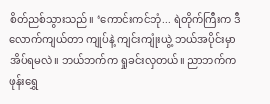စိတ်ညစ်သွားသည်။ ‘ကောင်းကင်ဘုံ... ရဲတိုက်ကြီးက ဒီလောက်ကျယ်တာ ကျုပ်နဲ့ ကျင်းကျုံးယွဲ့ ဘယ်အပိုင်းမှာ အိပ်ရမလဲ။ ဘယ်ဘက်က ရှုခင်းလှတယ်။ ညာဘက်က ဖုန်းရွှေ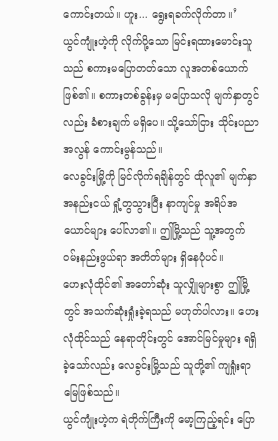ကောင်းတယ်။ ဟူး... ရွေးရခက်လိုက်တာ။’
ယွင်ကျုံးဟဲ့ကို လိုက်ပို့သော မြင်းရထားမောင်းသူသည် စကားမပြောတတ်သော လူအတစ်ယောက် ဖြစ်၏။ စကားတစ်ခွန်းမှ မပြောသလို မျက်နှာတွင်လည်း ခံစားချက် မရှိပေ။ သို့သော်ငြား သိုင်းပညာ အလွန် ကောင်းမွန်သည်။
လေခွင်းမြို့ကို မြင်လိုက်ရချိန်တွင် ထိုလူ၏ မျက်နှာ အနည်းငယ် ရှုံ့တွသွားပြီး နာကျင်မှု အရိပ်အယောင်များ ပေါ်လာ၏။ ဤမြို့သည် သူ့အတွက် ဝမ်းနည်းဖွယ်ရာ အတိတ်များ ရှိနေပုံပင်။
ဟေးလုံထိုင်၏ အတော်ဆုံး သူလျှိုများစွာ ဤမြို့တွင် အသက်ဆုံးရှုံးခဲ့ရသည် မဟုတ်ပါလား။ ဟေးလုံထိုင်သည် နေရာတိုင်းတွင် အောင်မြင်မှုများ ရရှိခဲ့သော်လည်း လေခွင်းမြို့သည် သူတို့၏ ကျရှုံးရာ မြေဖြစ်သည်။
ယွင်ကျုံးဟဲ့က ရဲတိုက်ကြီးကို မော့ကြည့်ရင်း ပြော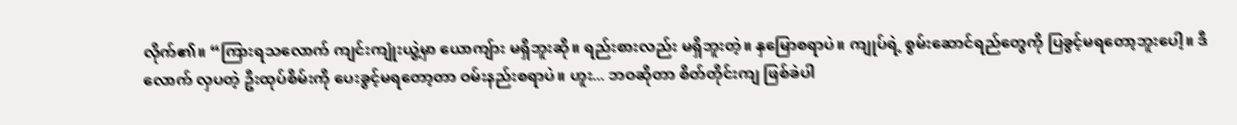လိုက်၏။ “ကြားရသလောက် ကျင်းကျုံးယွဲ့မှာ ယောကျ်ား မရှိဘူးဆို။ ရည်းစားလည်း မရှိဘူးတဲ့။ နှမြောစရာပဲ။ ကျုပ်ရဲ့ စွမ်းဆောင်ရည်တွေကို ပြခွင့်မရတော့ဘူးပေါ့။ ဒီလောက် လှပတဲ့ ဦးထုပ်စိမ်းကို ပေးခွင့်မရတော့တာ ဝမ်းနည်းစရာပဲ။ ဟူး... ဘဝဆိုတာ စိတ်တိုင်းကျ ဖြစ်ခဲပါ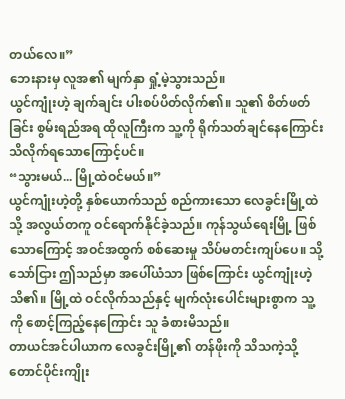တယ်လေ။”
ဘေးနားမှ လူအ၏ မျက်နှာ ရှုံ့မဲ့သွားသည်။
ယွင်ကျုံးဟဲ့ ချက်ချင်း ပါးစပ်ပိတ်လိုက်၏။ သူ၏ စိတ်ဖတ်ခြင်း စွမ်းရည်အရ ထိုလူကြီးက သူ့ကို ရိုက်သတ်ချင်နေကြောင်း သိလိုက်ရသောကြောင့်ပင်။
“သွားမယ်... မြို့ထဲဝင်မယ်။”
ယွင်ကျုံးဟဲ့တို့ နှစ်ယောက်သည် စည်ကားသော လေခွင်းမြို့ထဲသို့ အလွယ်တကူ ဝင်ရောက်နိုင်ခဲ့သည်။ ကုန်သွယ်ရေးမြို့ ဖြစ်သောကြောင့် အဝင်အထွက် စစ်ဆေးမှု သိပ်မတင်းကျပ်ပေ။ သို့သော်ငြား ဤသည်မှာ အပေါ်ယံသာ ဖြစ်ကြောင်း ယွင်ကျုံးဟဲ့ သိ၏။ မြို့ထဲ ဝင်လိုက်သည်နှင့် မျက်လုံးပေါင်းများစွာက သူ့ကို စောင့်ကြည့်နေကြောင်း သူ ခံစားမိသည်။
တာယင်အင်ပါယာက လေခွင်းမြို့၏ တန်ဖိုးကို သိသကဲ့သို့ တောင်ပိုင်းကျိုး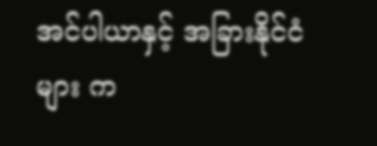အင်ပါယာနှင့် အခြားနိုင်ငံများ က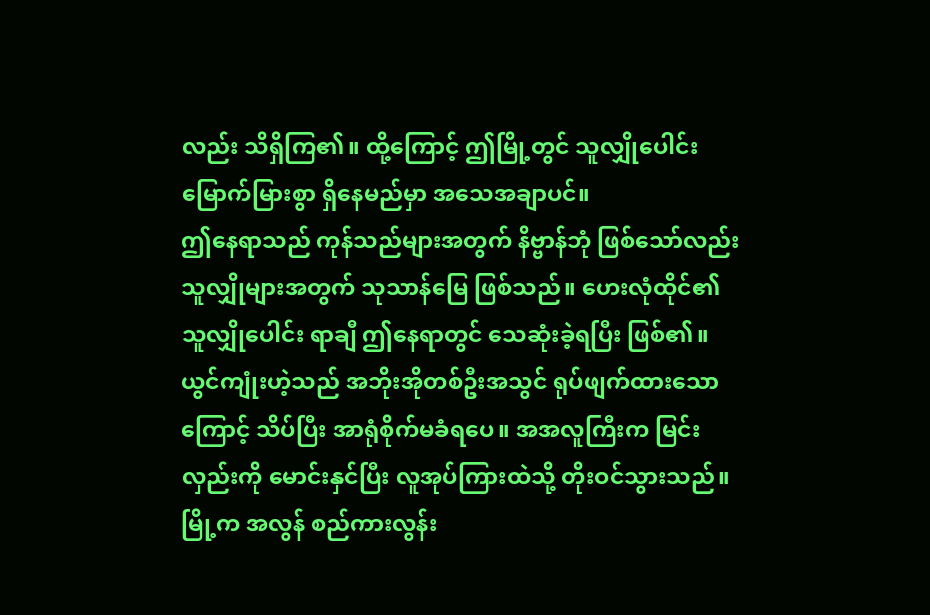လည်း သိရှိကြ၏။ ထို့ကြောင့် ဤမြို့တွင် သူလျှိုပေါင်း မြောက်မြားစွာ ရှိနေမည်မှာ အသေအချာပင်။
ဤနေရာသည် ကုန်သည်များအတွက် နိဗ္ဗာန်ဘုံ ဖြစ်သော်လည်း သူလျှိုများအတွက် သုသာန်မြေ ဖြစ်သည်။ ဟေးလုံထိုင်၏ သူလျှိုပေါင်း ရာချီ ဤနေရာတွင် သေဆုံးခဲ့ရပြီး ဖြစ်၏။
ယွင်ကျုံးဟဲ့သည် အဘိုးအိုတစ်ဦးအသွင် ရုပ်ဖျက်ထားသောကြောင့် သိပ်ပြီး အာရုံစိုက်မခံရပေ။ အအလူကြီးက မြင်းလှည်းကို မောင်းနှင်ပြီး လူအုပ်ကြားထဲသို့ တိုးဝင်သွားသည်။ မြို့က အလွန် စည်ကားလွန်း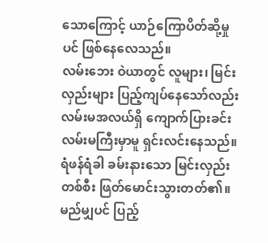သောကြောင့် ယာဉ်ကြောပိတ်ဆို့မှုပင် ဖြစ်နေလေသည်။
လမ်းဘေး ဝဲယာတွင် လူများ၊ မြင်းလှည်းများ ပြည့်ကျပ်နေသော်လည်း လမ်းမအလယ်ရှိ ကျောက်ပြားခင်း လမ်းမကြီးမှာမူ ရှင်းလင်းနေသည်။ ရံဖန်ရံခါ ခမ်းနားသော မြင်းလှည်းတစ်စီး ဖြတ်မောင်းသွားတတ်၏။ မည်မျှပင် ပြည့်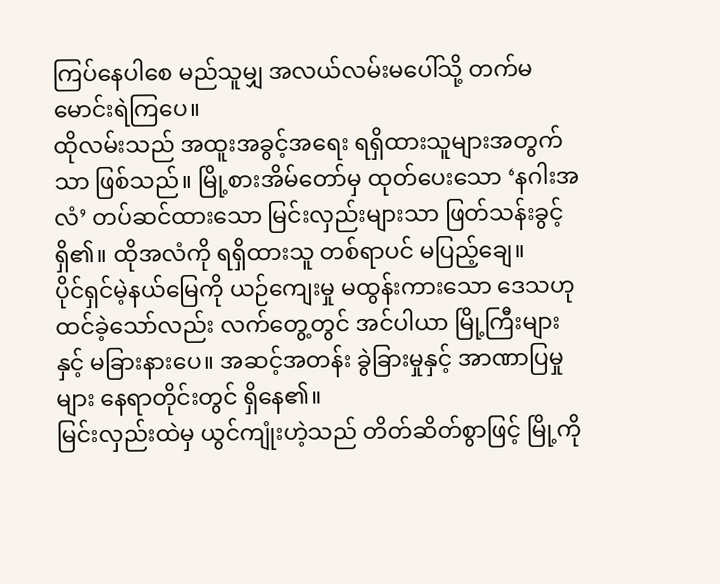ကြပ်နေပါစေ မည်သူမျှ အလယ်လမ်းမပေါ်သို့ တက်မမောင်းရဲကြပေ။
ထိုလမ်းသည် အထူးအခွင့်အရေး ရရှိထားသူများအတွက်သာ ဖြစ်သည်။ မြို့စားအိမ်တော်မှ ထုတ်ပေးသော ‘နဂါးအလံ’ တပ်ဆင်ထားသော မြင်းလှည်းများသာ ဖြတ်သန်းခွင့် ရှိ၏။ ထိုအလံကို ရရှိထားသူ တစ်ရာပင် မပြည့်ချေ။
ပိုင်ရှင်မဲ့နယ်မြေကို ယဉ်ကျေးမှု မထွန်းကားသော ဒေသဟု ထင်ခဲ့သော်လည်း လက်တွေ့တွင် အင်ပါယာ မြို့ကြီးများနှင့် မခြားနားပေ။ အဆင့်အတန်း ခွဲခြားမှုနှင့် အာဏာပြမှုများ နေရာတိုင်းတွင် ရှိနေ၏။
မြင်းလှည်းထဲမှ ယွင်ကျုံးဟဲ့သည် တိတ်ဆိတ်စွာဖြင့် မြို့ကို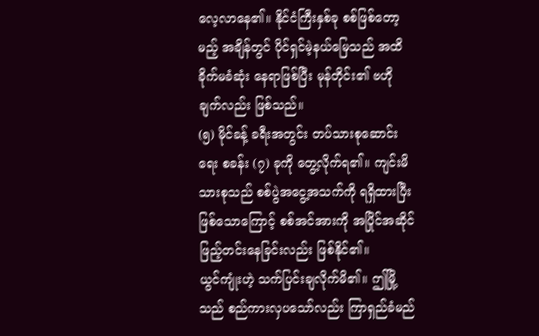လေ့လာနေ၏။ နိုင်ငံကြီးနှစ်ခု စစ်ဖြစ်တော့မည့် အချိန်တွင် ပိုင်ရှင်မဲ့နယ်မြေသည် အထိခိုက်မခံဆုံး နေရာဖြစ်ပြီး မုန်တိုင်း၏ ဗဟိုချက်လည်း ဖြစ်သည်။
(၅) မိုင်ခန့် ခရီးအတွင်း တပ်သားစုဆောင်းရေး စခန်း (၇) ခုကို တွေ့လိုက်ရ၏။ ကျင်းမိသားစုသည် စစ်ပွဲအငွေ့အသက်ကို ရရှိထားပြီး ဖြစ်သောကြောင့် စစ်အင်အားကို အပြိုင်အဆိုင် ဖြည့်တင်းနေခြင်းလည်း ဖြစ်နိုင်၏။
ယွင်ကျုံးဟဲ့ သက်ပြင်းချလိုက်မိ၏။ ဤမြို့သည် စည်ကားလှပသော်လည်း ကြာရှည်ခံမည်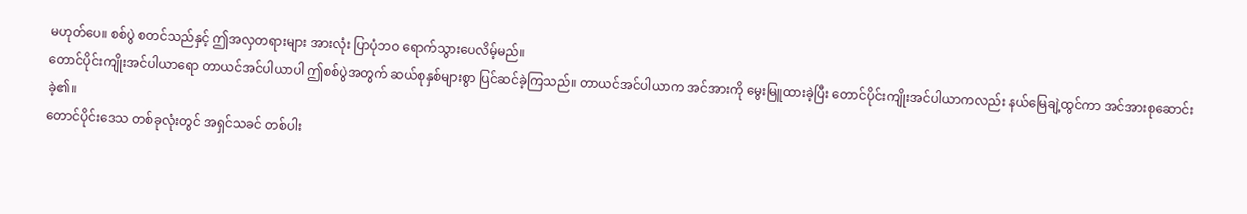မဟုတ်ပေ။ စစ်ပွဲ စတင်သည်နှင့် ဤအလှတရားများ အားလုံး ပြာပုံဘဝ ရောက်သွားပေလိမ့်မည်။
တောင်ပိုင်းကျိုးအင်ပါယာရော တာယင်အင်ပါယာပါ ဤစစ်ပွဲအတွက် ဆယ်စုနှစ်များစွာ ပြင်ဆင်ခဲ့ကြသည်။ တာယင်အင်ပါယာက အင်အားကို မွေးမြူထားခဲ့ပြီး တောင်ပိုင်းကျိုးအင်ပါယာကလည်း နယ်မြေချဲ့ထွင်ကာ အင်အားစုဆောင်းခဲ့၏။
တောင်ပိုင်းဒေသ တစ်ခုလုံးတွင် အရှင်သခင် တစ်ပါး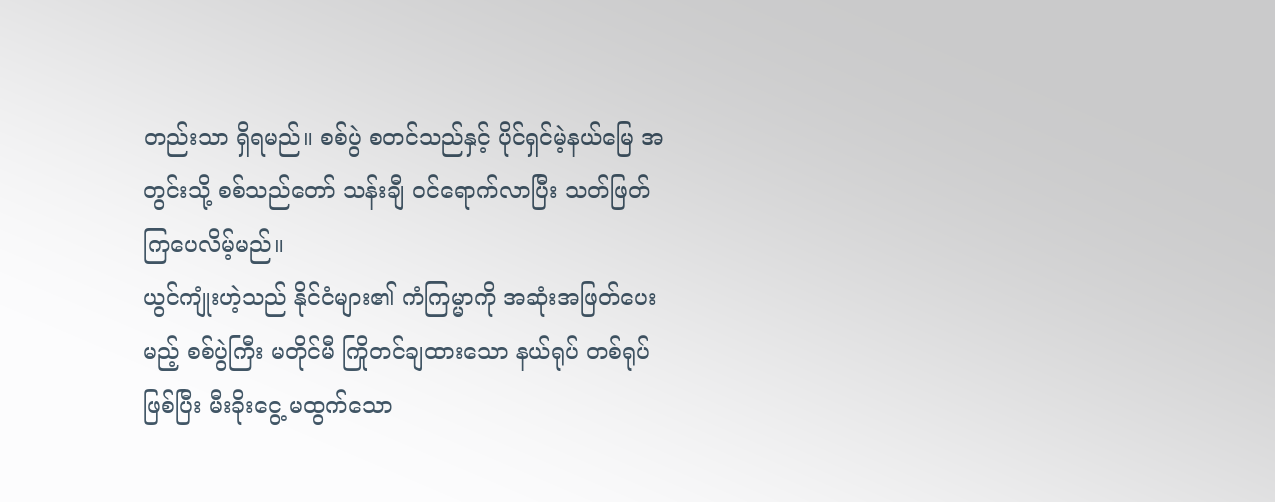တည်းသာ ရှိရမည်။ စစ်ပွဲ စတင်သည်နှင့် ပိုင်ရှင်မဲ့နယ်မြေ အတွင်းသို့ စစ်သည်တော် သန်းချီ ဝင်ရောက်လာပြီး သတ်ဖြတ်ကြပေလိမ့်မည်။
ယွင်ကျုံးဟဲ့သည် နိုင်ငံများ၏ ကံကြမ္မာကို အဆုံးအဖြတ်ပေးမည့် စစ်ပွဲကြီး မတိုင်မီ ကြိုတင်ချထားသော နယ်ရုပ် တစ်ရုပ်ဖြစ်ပြီး မီးခိုးငွေ့ မထွက်သော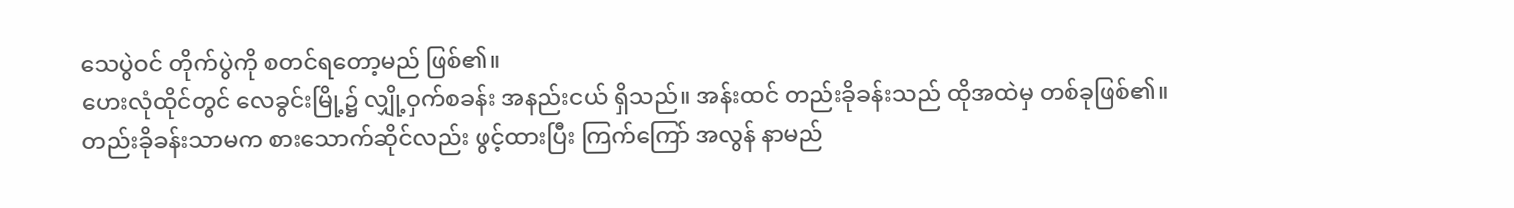သေပွဲဝင် တိုက်ပွဲကို စတင်ရတော့မည် ဖြစ်၏။
ဟေးလုံထိုင်တွင် လေခွင်းမြို့၌ လျှို့ဝှက်စခန်း အနည်းငယ် ရှိသည်။ အန်းထင် တည်းခိုခန်းသည် ထိုအထဲမှ တစ်ခုဖြစ်၏။ တည်းခိုခန်းသာမက စားသောက်ဆိုင်လည်း ဖွင့်ထားပြီး ကြက်ကြော် အလွန် နာမည်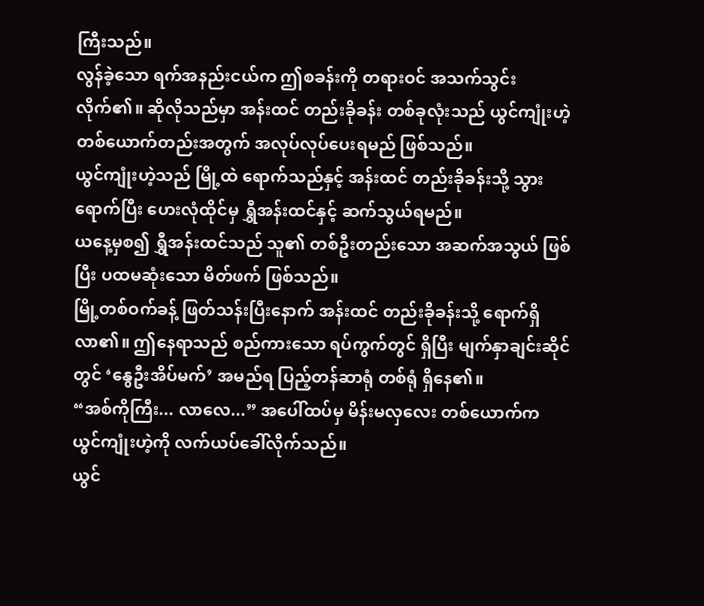ကြီးသည်။
လွန်ခဲ့သော ရက်အနည်းငယ်က ဤစခန်းကို တရားဝင် အသက်သွင်းလိုက်၏။ ဆိုလိုသည်မှာ အန်းထင် တည်းခိုခန်း တစ်ခုလုံးသည် ယွင်ကျုံးဟဲ့ တစ်ယောက်တည်းအတွက် အလုပ်လုပ်ပေးရမည် ဖြစ်သည်။
ယွင်ကျုံးဟဲ့သည် မြို့ထဲ ရောက်သည်နှင့် အန်းထင် တည်းခိုခန်းသို့ သွားရောက်ပြီး ဟေးလုံထိုင်မှ ရွှီအန်းထင်နှင့် ဆက်သွယ်ရမည်။
ယနေ့မှစ၍ ရွှီအန်းထင်သည် သူ၏ တစ်ဦးတည်းသော အဆက်အသွယ် ဖြစ်ပြီး ပထမဆုံးသော မိတ်ဖက် ဖြစ်သည်။
မြို့တစ်ဝက်ခန့် ဖြတ်သန်းပြီးနောက် အန်းထင် တည်းခိုခန်းသို့ ရောက်ရှိလာ၏။ ဤနေရာသည် စည်ကားသော ရပ်ကွက်တွင် ရှိပြီး မျက်နှာချင်းဆိုင်တွင် ‘နွေဦးအိပ်မက်’ အမည်ရ ပြည့်တန်ဆာရုံ တစ်ရုံ ရှိနေ၏။
“အစ်ကိုကြီး... လာလေ...” အပေါ်ထပ်မှ မိန်းမလှလေး တစ်ယောက်က ယွင်ကျုံးဟဲ့ကို လက်ယပ်ခေါ်လိုက်သည်။
ယွင်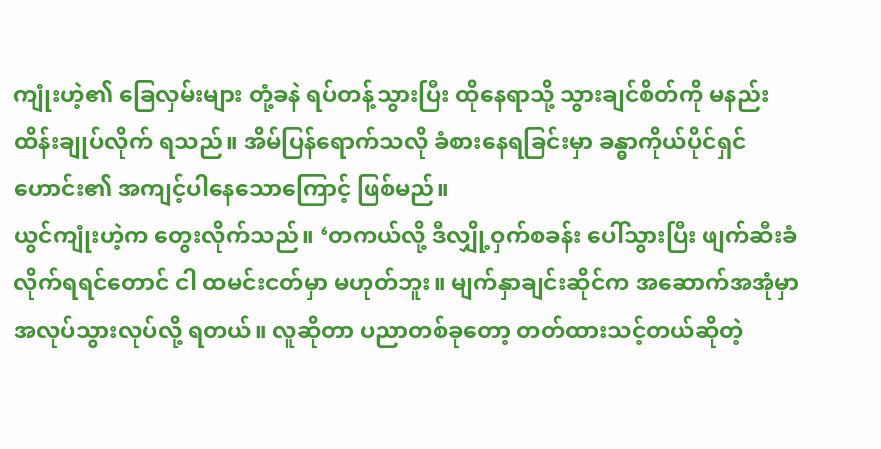ကျုံးဟဲ့၏ ခြေလှမ်းများ တုံ့ခနဲ ရပ်တန့်သွားပြီး ထိုနေရာသို့ သွားချင်စိတ်ကို မနည်း ထိန်းချုပ်လိုက် ရသည်။ အိမ်ပြန်ရောက်သလို ခံစားနေရခြင်းမှာ ခန္ဓာကိုယ်ပိုင်ရှင်ဟောင်း၏ အကျင့်ပါနေသောကြောင့် ဖြစ်မည်။
ယွင်ကျုံးဟဲ့က တွေးလိုက်သည်။ ‘တကယ်လို့ ဒီလျှို့ဝှက်စခန်း ပေါ်သွားပြီး ဖျက်ဆီးခံလိုက်ရရင်တောင် ငါ ထမင်းငတ်မှာ မဟုတ်ဘူး။ မျက်နှာချင်းဆိုင်က အဆောက်အအုံမှာ အလုပ်သွားလုပ်လို့ ရတယ်။ လူဆိုတာ ပညာတစ်ခုတော့ တတ်ထားသင့်တယ်ဆိုတဲ့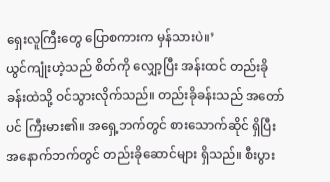ရှေးလူကြီးတွေ ပြောစကားက မှန်သားပဲ။’
ယွင်ကျုံးဟဲ့သည် စိတ်ကို လျှော့ပြီး အန်းထင် တည်းခိုခန်းထဲသို့ ဝင်သွားလိုက်သည်။ တည်းခိုခန်းသည် အတော်ပင် ကြီးမား၏။ အရှေ့ဘက်တွင် စားသောက်ဆိုင် ရှိပြီး အနောက်ဘက်တွင် တည်းခိုဆောင်များ ရှိသည်။ စီးပွား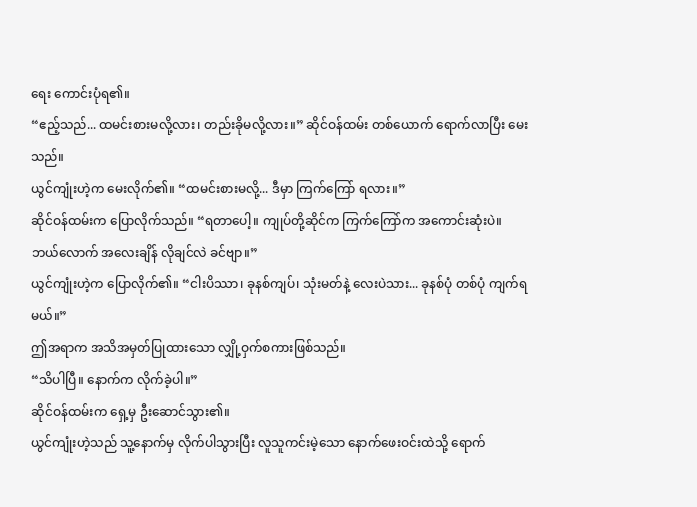ရေး ကောင်းပုံရ၏။
“ဧည့်သည်... ထမင်းစားမလို့လား၊ တည်းခိုမလို့လား။” ဆိုင်ဝန်ထမ်း တစ်ယောက် ရောက်လာပြီး မေးသည်။
ယွင်ကျုံးဟဲ့က မေးလိုက်၏။ “ထမင်းစားမလို့... ဒီမှာ ကြက်ကြော် ရလား။”
ဆိုင်ဝန်ထမ်းက ပြောလိုက်သည်။ “ရတာပေါ့။ ကျုပ်တို့ဆိုင်က ကြက်ကြော်က အကောင်းဆုံးပဲ။ ဘယ်လောက် အလေးချိန် လိုချင်လဲ ခင်ဗျာ။”
ယွင်ကျုံးဟဲ့က ပြောလိုက်၏။ “ငါးပိဿာ၊ ခုနစ်ကျပ်၊ သုံးမတ်နဲ့ လေးပဲသား... ခုနစ်ပုံ တစ်ပုံ ကျက်ရမယ်။”
ဤအရာက အသိအမှတ်ပြုထားသော လျှို့ဝှက်စကားဖြစ်သည်။
“သိပါပြီ။ နောက်က လိုက်ခဲ့ပါ။”
ဆိုင်ဝန်ထမ်းက ရှေ့မှ ဦးဆောင်သွား၏။
ယွင်ကျုံးဟဲ့သည် သူ့နောက်မှ လိုက်ပါသွားပြီး လူသူကင်းမဲ့သော နောက်ဖေးဝင်းထဲသို့ ရောက်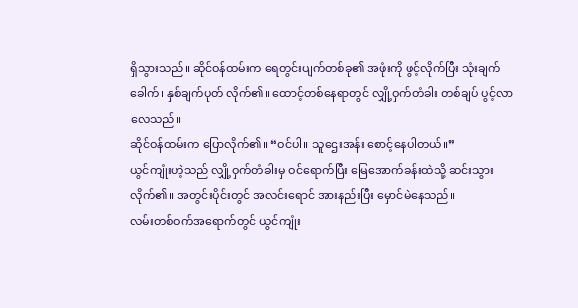ရှိသွားသည်။ ဆိုင်ဝန်ထမ်းက ရေတွင်းပျက်တစ်ခု၏ အဖုံးကို ဖွင့်လိုက်ပြီး သုံးချက်ခေါက်၊ နှစ်ချက်ပုတ် လိုက်၏။ ထောင့်တစ်နေရာတွင် လျှို့ဝှက်တံခါး တစ်ချပ် ပွင့်လာလေသည်။
ဆိုင်ဝန်ထမ်းက ပြောလိုက်၏။ “ဝင်ပါ။ သူဌေးအန်း စောင့်နေပါတယ်။”
ယွင်ကျုံးဟဲ့သည် လျှို့ဝှက်တံခါးမှ ဝင်ရောက်ပြီး မြေအောက်ခန်းထဲသို့ ဆင်းသွားလိုက်၏။ အတွင်းပိုင်းတွင် အလင်းရောင် အားနည်းပြီး မှောင်မဲနေသည်။
လမ်းတစ်ဝက်အရောက်တွင် ယွင်ကျုံး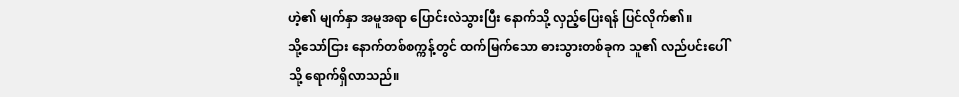ဟဲ့၏ မျက်နှာ အမူအရာ ပြောင်းလဲသွားပြီး နောက်သို့ လှည့်ပြေးရန် ပြင်လိုက်၏။
သို့သော်ငြား နောက်တစ်စက္ကန့်တွင် ထက်မြက်သော ဓားသွားတစ်ခုက သူ၏ လည်ပင်းပေါ်သို့ ရောက်ရှိလာသည်။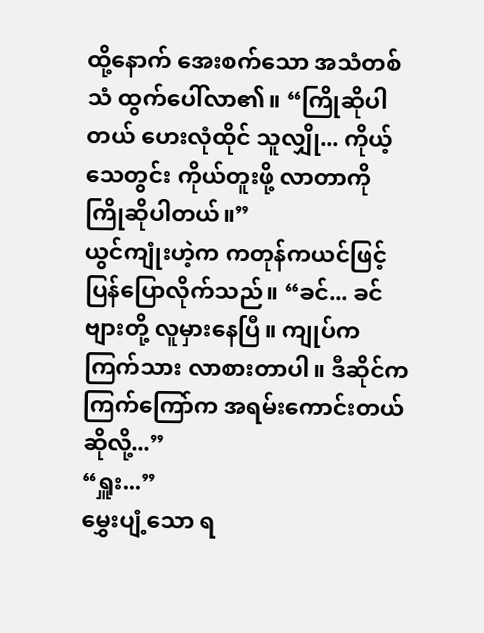ထို့နောက် အေးစက်သော အသံတစ်သံ ထွက်ပေါ်လာ၏။ “ကြိုဆိုပါတယ် ဟေးလုံထိုင် သူလျှို... ကိုယ့်သေတွင်း ကိုယ်တူးဖို့ လာတာကို ကြိုဆိုပါတယ်။”
ယွင်ကျုံးဟဲ့က ကတုန်ကယင်ဖြင့် ပြန်ပြောလိုက်သည်။ “ခင်... ခင်ဗျားတို့ လူမှားနေပြီ။ ကျုပ်က ကြက်သား လာစားတာပါ။ ဒီဆိုင်က ကြက်ကြော်က အရမ်းကောင်းတယ် ဆိုလို့...”
“ရှူး...”
မွှေးပျံ့သော ရ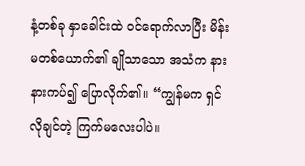နံ့တစ်ခု နှာခေါင်းထဲ ဝင်ရောက်လာပြီး မိန်းမတစ်ယောက်၏ ချိုသာသော အသံက နားနားကပ်၍ ပြောလိုက်၏။ “ကျွန်မက ရှင် လိုချင်တဲ့ ကြက်မလေးပါပဲ။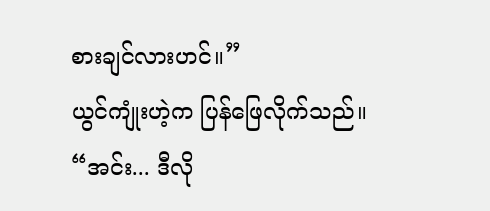စားချင်လားဟင်။”
ယွင်ကျုံးဟဲ့က ပြန်ဖြေလိုက်သည်။ “အင်း... ဒီလို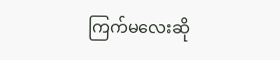ကြက်မလေးဆို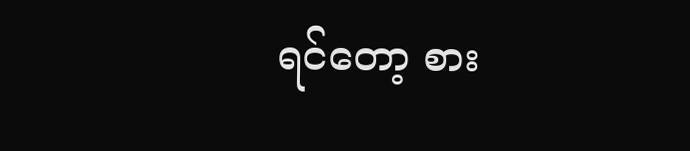ရင်တော့ စား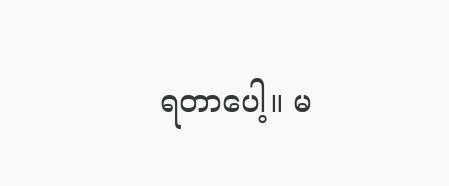ရတာပေါ့။ မ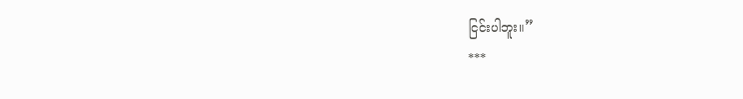ငြင်းပါဘူး။”
***